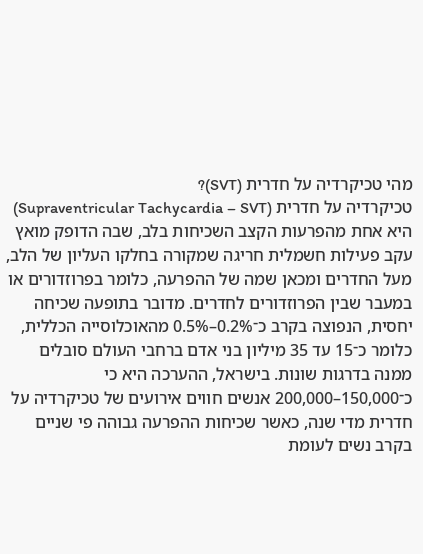מהי טכיקרדיה על חדרית (SVT)?
טכיקרדיה על חדרית (Supraventricular Tachycardia – SVT) היא אחת מהפרעות הקצב השכיחות בלב, שבה הדופק מואץ עקב פעילות חשמלית חריגה שמקורה בחלקו העליון של הלב, מעל החדרים ומכאן שמה של ההפרעה, כלומר בפרוזדורים או במעבר שבין הפרוזדורים לחדרים. מדובר בתופעה שכיחה יחסית, הנפוצה בקרב כ־0.2%–0.5% מהאוכלוסייה הכללית, כלומר כ־15 עד 35 מיליון בני אדם ברחבי העולם סובלים ממנה בדרגות שונות. בישראל, ההערכה היא כי כ־150,000–200,000 אנשים חווים אירועים של טכיקרדיה על חדרית מדי שנה, כאשר שכיחות ההפרעה גבוהה פי שניים בקרב נשים לעומת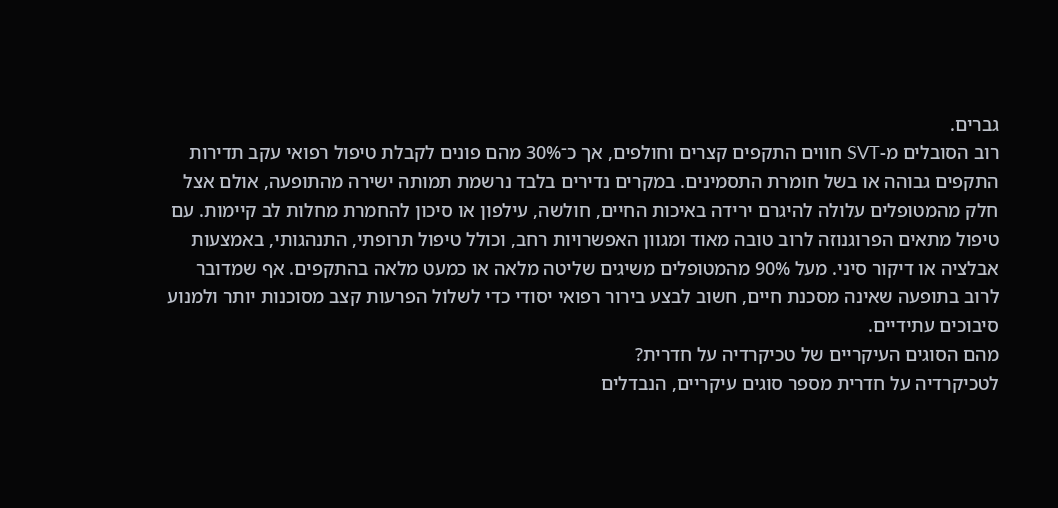גברים.
רוב הסובלים מ-SVT חווים התקפים קצרים וחולפים, אך כ־30% מהם פונים לקבלת טיפול רפואי עקב תדירות התקפים גבוהה או בשל חומרת התסמינים. במקרים נדירים בלבד נרשמת תמותה ישירה מהתופעה, אולם אצל חלק מהמטופלים עלולה להיגרם ירידה באיכות החיים, חולשה, עילפון או סיכון להחמרת מחלות לב קיימות. עם טיפול מתאים הפרוגנוזה לרוב טובה מאוד ומגוון האפשרויות רחב, וכולל טיפול תרופתי, התנהגותי, באמצעות אבלציה או דיקור סיני. מעל 90% מהמטופלים משיגים שליטה מלאה או כמעט מלאה בהתקפים. אף שמדובר לרוב בתופעה שאינה מסכנת חיים, חשוב לבצע בירור רפואי יסודי כדי לשלול הפרעות קצב מסוכנות יותר ולמנוע סיבוכים עתידיים.
מהם הסוגים העיקריים של טכיקרדיה על חדרית?
לטכיקרדיה על חדרית מספר סוגים עיקריים, הנבדלים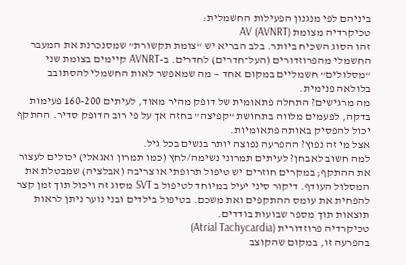ביניהם לפי מנגנון הפעילות החשמלית:
טכיקרדיה מצומת AV (AVNRT)
זהו הסוג השכיח ביותר. בלב הבריא יש “צומת תקשורת” שמסנכרנת את המעבר החשמלי מהפרוזדורים (העל־חדרים) לחדרים. ב-AVNRT קיימים בצומת שני “מסלולים” חשמליים במקום אחד — מה שמאפשר לאות החשמלי להסתובב בלולאה פנימית.
מה מרגישים? התחלה פתאומית של דופק מהיר מאוד, לעיתים 160-200 פעימות בדקה, לפעמים מלווה בתחושת “קפיצה” בחזה אך על פי רוב הדופק סדיר. ההתקף יכול להפסיק באותה פתאומיות.
אצל מי זה נפוץ? ההפרעה נפוצה יותר בנשים בכל גיל.
למה חשוב לאבחן? לעיתים תמרוני נשימה/לחץ (כמו תמרון ואגאלי) יכולים לעצור את ההתקף; במקרים חוזרים יש טיפול תרופתי או צריבה (אבלציה) שמבטלת את המסלול העודף. דיקור סיני יעיל במיוחד לטיפול ב SVT מסוג זה ויכול תוך זמן קצר להפחית את עומס ההתקפים ואת משכם. בטיפול בילדים ובני נוער ניתן לראות תוצאות תוך מספר שבועות בודדים.
טכיקרדיה פרוזדורית (Atrial Tachycardia)
בהפרעה זו, במקום שהקוצב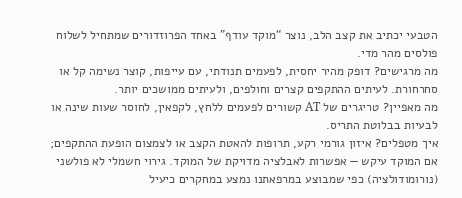הטבעי יכתיב את קצב הלב, נוצר “מוקד עודף” באחד הפרוזדורים שמתחיל לשלוח פולסים מהר מדי.
מה מרגישים? דופק מהיר יחסית, לפעמים תנודתי, עם עייפות, קוצר נשימה קל או סחרחורת. לעיתים ההתקפים קצרים וחולפים, ולעיתים ממושכים יותר.
מה מאפיין? טריגרים של AT קשורים לפעמים ללחץ, לקפאין, לחוסר שעות שינה או לבעיות בבלוטת התריס.
איך מטפלים? איזון גורמי רקע, תרופות להאטת הקצב או לצמצום הופעת ההתקפים; אם המוקד עיקש — אפשרות לאבלציה מדויקת של המוקד. גירוי חשמלי לא פולשני (נורומודולציה) כפי שמבוצע במרפאתנו נמצע במחקרים כיעיל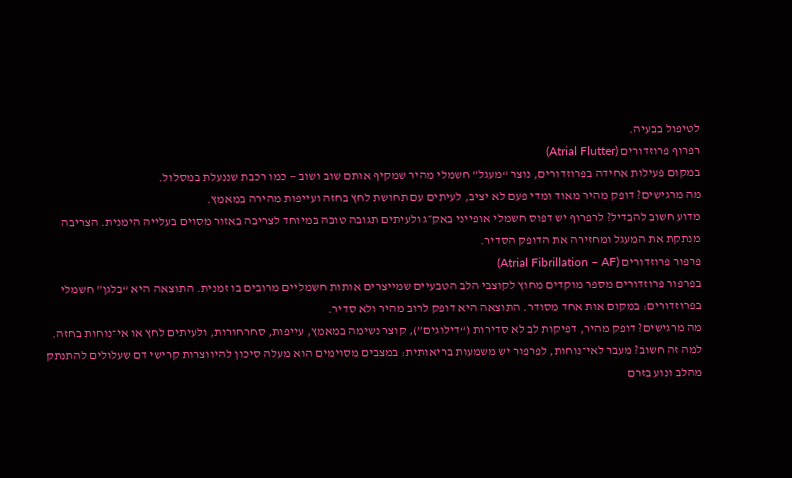לטיפול בבעיה.
רפרוף פרוזדורים (Atrial Flutter)
במקום פעילות אחידה בפרוזדורים, נוצר “מעגל” חשמלי מהיר שמקיף אותם שוב ושוב — כמו רכבת שננעלת במסלול.
מה מרגישים? דופק מהיר מאוד ומדי פעם לא יציב, לעיתים עם תחושת לחץ בחזה ועייפות מהירה במאמץ.
מדוע חשוב להבדיל? לרפרוף יש דפוס חשמלי אופייני באק״ג ולעיתים תגובה טובה במיוחד לצריבה באזור מסוים בעלייה הימנית. הצריבה מנתקת את המעגל ומחזירה את הדופק הסדיר.
פרפור פרוזדורים (Atrial Fibrillation – AF)
בפרפור פרוזדורים מספר מוקדים מחוץ לקוצבי הלב הטבעיים שמייצרים אותות חשמליים מרובים בו זמנית. התוצאה היא “בלגן” חשמלי בפרוזדורים: במקום אות אחד מסודר. התוצאה היא דופק לרוב מהיר ולא סדיר.
מה מרגישים? דופק מהיר, דפיקות לב לא סדירות (“דילוגים”), קוצר נשימה במאמץ, עייפות, סחרחורות, ולעיתים לחץ או אי־נוחות בחזה.
למה זה חשוב? מעבר לאי־נוחות, לפרפור יש משמעות בריאותית: במצבים מסוימים הוא מעלה סיכון להיווצרות קרישי דם שעלולים להתנתק מהלב ונוע בזרם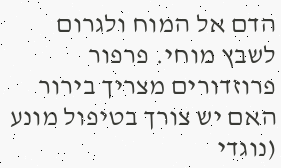הדם אל המוח ולגרום לשבץ מוחי. פרפור פרוזדורים מצריך בירור האם יש צורך בטיפול מונע (נוגדי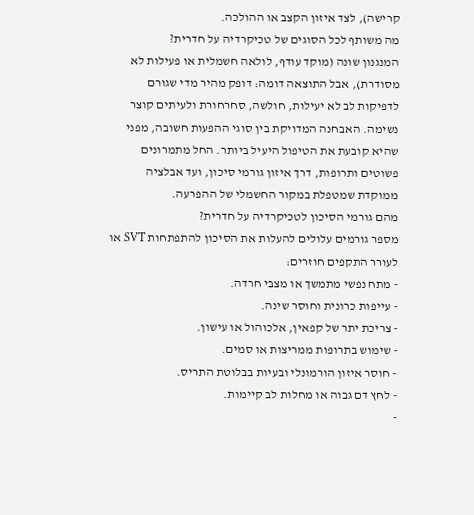קרישה), לצד איזון הקצב או ההולכה.
מה משותף לכל הסוגים של טכיקרדיה על חדרית?
המנגנון שונה (מוקד עודף, לולאה חשמלית או פעילות לא מסודרת), אבל התוצאה דומה: דופק מהיר מדי שגורם לדפיקות לב לא יעילות, חולשה, סחרחורת ולעיתים קוצר נשימה. האבחנה המדויקת בין סוגי ההפעות חשובה, מפני שהיא קובעת את הטיפול היעיל ביותר. החל מתמרונים פשוטים ותרופות, דרך איזון גורמי סיכון, ועד אבלציה ממוקדת שמטפלת במקור החשמלי של ההפרעה.
מהם גורמי הסיכון לטכיקרדיה על חדרית?
מספר גורמים עלולים להעלות את הסיכון להתפתחות SVT או לעורר התקפים חוזרים:
- מתח נפשי מתמשך או מצבי חרדה.
- עייפות כרונית וחוסר שינה.
- צריכת יתר של קפאין, אלכוהול או עישון.
- שימוש בתרופות ממריצות או סמים.
- חוסר איזון הורמונלי ובעיות בבלוטת התריס.
- לחץ דם גבוה או מחלות לב קיימות.
-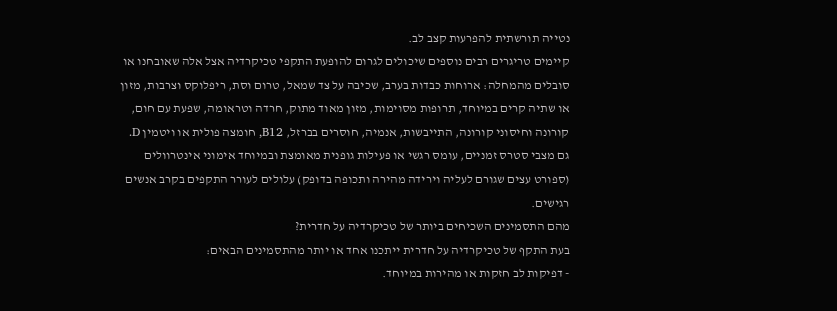נטייה תורשתית להפרעות קצב לב.
קיימים טריגרים רבים נוספים שיכולים לגרום להופעת התקפי טכיקרדיה אצל אלה שאובחנו או סובלים מהמחלה: ארוחות כבדות בערב, שכיבה על צד שמאל, טרום וסת, ריפלוקס וצרבות, מזון או שתיה קרים במיוחד, תרופות מסוימות, מזון מאוד מתוק, חרדה וטראומה, שפעת עם חום, קורונה וחיסוני קורונה, התייבשות, אנמיה, חוסרים בברזל, B12, חומצה פולית או ויטמין D.
גם מצבי סטרס זמניים, עומס רגשי או פעילות גופנית מאומצת ובמיוחד אימוני אינטרוולים (ספורט עצים שגורם לעליה וירידה מהירה ותכופה בדופק) עלולים לעורר התקפים בקרב אנשים רגישים.
מהם התסמינים השכיחים ביותר של טכיקרדיה על חדרית?
בעת התקף של טכיקרדיה על חדרית ייתכנו אחד או יותר מהתסמינים הבאים:
- דפיקות לב חזקות או מהירות במיוחד.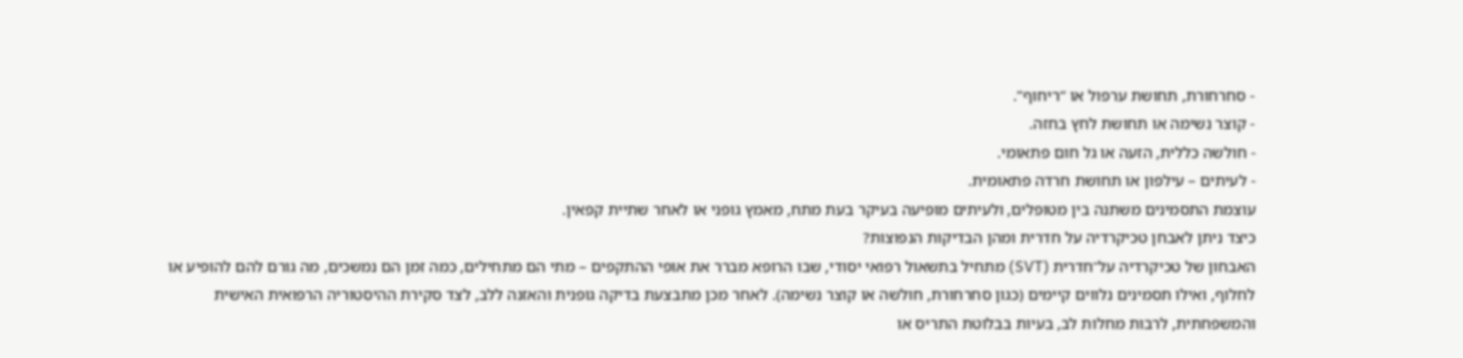- סחרחורת, תחושת ערפול או “ריחוף”.
- קוצר נשימה או תחושת לחץ בחזה.
- חולשה כללית, הזעה או גל חום פתאומי.
- לעיתים – עילפון או תחושת חרדה פתאומית.
עוצמת התסמינים משתנה בין מטופלים, ולעיתים מופיעה בעיקר בעת מתח, מאמץ גופני או לאחר שתיית קפאין.
כיצד ניתן לאבחן טכיקרדיה על חדרית ומהן הבדיקות הנפוצות?
האבחון של טכיקרדיה על־חדרית (SVT) מתחיל בתשאול רפואי יסודי, שבו הרופא מברר את אופי ההתקפים – מתי הם מתחילים, כמה זמן הם נמשכים, מה גורם להם להופיע או לחלוף, ואילו תסמינים נלווים קיימים (כגון סחרחורת, חולשה או קוצר נשימה). לאחר מכן מתבצעת בדיקה גופנית והאזנה ללב, לצד סקירת ההיסטוריה הרפואית האישית והמשפחתית, לרבות מחלות לב, בעיות בבלוטת התריס או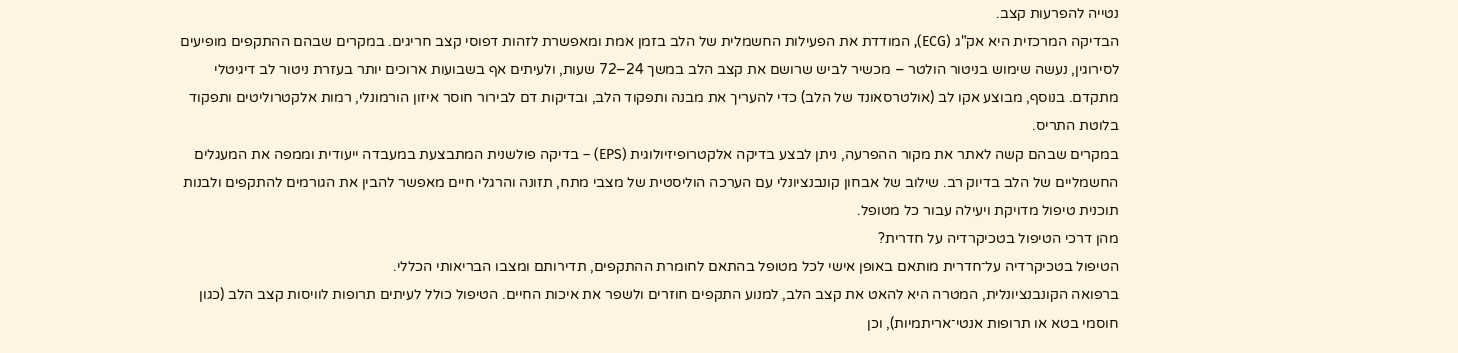נטייה להפרעות קצב.
הבדיקה המרכזית היא אק"ג (ECG), המודדת את הפעילות החשמלית של הלב בזמן אמת ומאפשרת לזהות דפוסי קצב חריגים. במקרים שבהם ההתקפים מופיעים לסירוגין, נעשה שימוש בניטור הולטר – מכשיר לביש שרושם את קצב הלב במשך 24–72 שעות, ולעיתים אף בשבועות ארוכים יותר בעזרת ניטור לב דיגיטלי מתקדם. בנוסף, מבוצע אקו לב (אולטרסאונד של הלב) כדי להעריך את מבנה ותפקוד הלב, ובדיקות דם לבירור חוסר איזון הורמונלי, רמות אלקטרוליטים ותפקוד בלוטת התריס.
במקרים שבהם קשה לאתר את מקור ההפרעה, ניתן לבצע בדיקה אלקטרופיזיולוגית (EPS) – בדיקה פולשנית המתבצעת במעבדה ייעודית וממפה את המעגלים החשמליים של הלב בדיוק רב. שילוב של אבחון קונבנציונלי עם הערכה הוליסטית של מצבי מתח, תזונה והרגלי חיים מאפשר להבין את הגורמים להתקפים ולבנות תוכנית טיפול מדויקת ויעילה עבור כל מטופל.
מהן דרכי הטיפול בטכיקרדיה על חדרית?
הטיפול בטכיקרדיה על־חדרית מותאם באופן אישי לכל מטופל בהתאם לחומרת ההתקפים, תדירותם ומצבו הבריאותי הכללי.
ברפואה הקונבנציונלית, המטרה היא להאט את קצב הלב, למנוע התקפים חוזרים ולשפר את איכות החיים. הטיפול כולל לעיתים תרופות לוויסות קצב הלב (כגון חוסמי בטא או תרופות אנטי־אריתמיות), וכן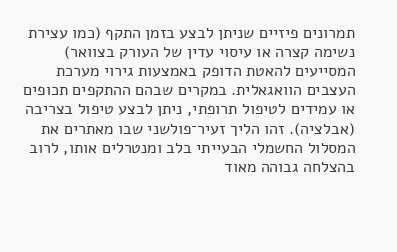תמרונים פיזיים שניתן לבצע בזמן התקף (כמו עצירת נשימה קצרה או עיסוי עדין של העורק בצוואר) המסייעים להאטת הדופק באמצעות גירוי מערכת העצבים הוואגאלית. במקרים שבהם ההתקפים תכופים או עמידים לטיפול תרופתי, ניתן לבצע טיפול בצריבה (אבלציה). זהו הליך זעיר־פולשני שבו מאתרים את המסלול החשמלי הבעייתי בלב ומנטרלים אותו, לרוב בהצלחה גבוהה מאוד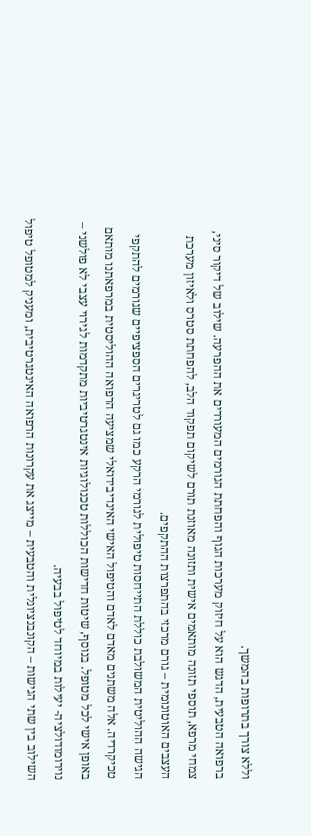וללא צורך בתרופות בהמשך.
ברפואה הטבעית, הדגש הוא על חיזוק מערכות הגוף והפחתת הגורמים המעוררים את ההפרעה. שילוב של דיקור סיני, צמחי מרפא, תוספי תזונה מותאמים אישית ותזונה מאוזנת תורם לשיקום תפקוד הלב, להפחתת סטרס ולאיזון מערכת העצבים האוטונומית – גורם מרכזי בהתפרצות ההתקפים.
הגישה ההוליטית המשולבת כוללת התייחסות טיפולית לגורמי הרקע כמו גם לטריגרים הספציפיים שגורמים להתקפי טכיקרדיה. אלה משתנים מאדם לאדם והטיפול האישי האינדיבידואלי שמציעה הרפואה ההוליסטית במרפאתנו מותאם באופן אישי לכל מטופל. בנוסף, שיטות חדישות הכוללות טכנולוגיות אינטגרטיביות מתקדמות לגירוי עצבי לא פולשני – נוירומודולציה- יעילות במיוחד לטיפול בבעיה.
השילוב בין שתי הגישות – הקונבנציונלית והטבעית – מייצג את עקרונות הרפואה האינטגרטיבית, ומעניק למטופל טיפול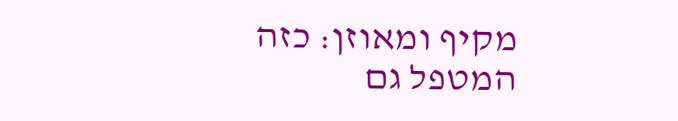מקיף ומאוזן: כזה המטפל גם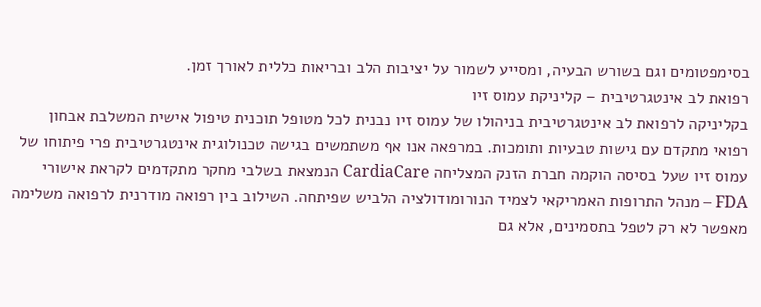בסימפטומים וגם בשורש הבעיה, ומסייע לשמור על יציבות הלב ובריאות כללית לאורך זמן.
רפואת לב אינטגרטיבית – קליניקת עמוס זיו
בקליניקה לרפואת לב אינטגרטיבית בניהולו של עמוס זיו נבנית לכל מטופל תוכנית טיפול אישית המשלבת אבחון רפואי מתקדם עם גישות טבעיות ותומכות. במרפאה אנו אף משתמשים בגישה טכנולוגית אינטגרטיבית פרי פיתוחו של עמוס זיו שעל בסיסה הוקמה חברת הזנק המצליחה CardiaCare הנמצאת בשלבי מחקר מתקדמים לקראת אישורי FDA – מנהל התרופות האמריקאי לצמיד הנורומודולציה הלביש שפיתחה. השילוב בין רפואה מודרנית לרפואה משלימה מאפשר לא רק לטפל בתסמינים, אלא גם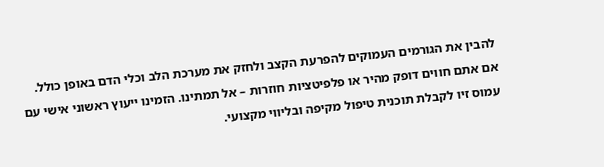להבין את הגורמים העמוקים להפרעת הקצב ולחזק את מערכת הלב וכלי הדם באופן כולל.
אם אתם חווים דופק מהיר או פלפיטציות חוזרות – אל תמתינו. הזמינו ייעוץ ראשוני אישי עם עמוס זיו לקבלת תוכנית טיפול מקיפה ובליווי מקצועי.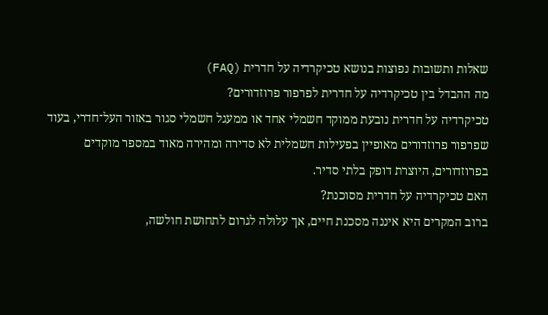שאלות ותשובות נפוצות בנושא טכיקרדיה על חדרית (FAQ)
מה ההבדל בין טכיקרדיה על חדרית לפרפור פרוזדורים?
טכיקרדיה על חדרית נובעת ממוקד חשמלי אחד או ממעגל חשמלי סגור באזור העל־חדרי, בעוד שפרפור פרוזדורים מאופיין בפעילות חשמלית לא סדירה ומהירה מאוד במספר מוקדים בפרוזדורים, היוצרת דופק בלתי סדיר.
האם טכיקרדיה על חדרית מסוכנת?
ברוב המקרים היא איננה מסכנת חיים, אך עלולה לגרום לתחושת חולשה,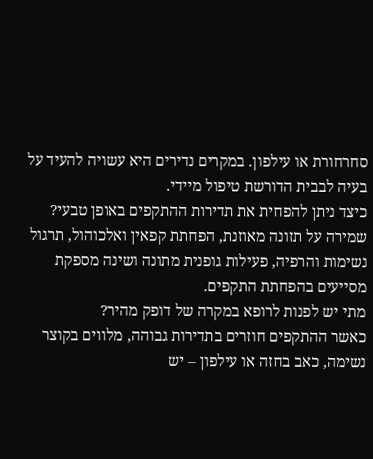סחרחורת או עילפון. במקרים נדירים היא עשויה להעיד על בעיה לבבית הדורשת טיפול מיידי.
כיצד ניתן להפחית את תדירות ההתקפים באופן טבעי?
שמירה על תזונה מאוזנת, הפחתת קפאין ואלכוהול, תרגול נשימות והרפיה, פעילות גופנית מתונה ושינה מספקת מסייעים בהפחתת התקפים.
מתי יש לפנות לרופא במקרה של דופק מהיר?
כאשר ההתקפים חוזרים בתדירות גבוהה, מלווים בקוצר נשימה, כאב בחזה או עילפון – יש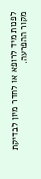לפנות מיד לרופא או לחדר מיון לבדיקת מקור ההפרעה.